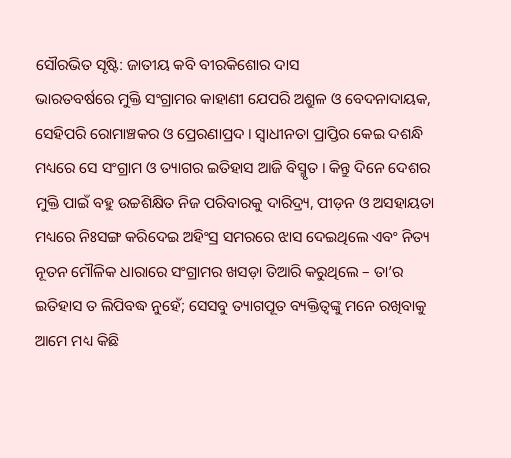ସୌରଭିତ ସୃଷ୍ଟି: ଜାତୀୟ କବି ବୀରକିଶୋର ଦାସ
ଭାରତବର୍ଷରେ ମୁକ୍ତି ସଂଗ୍ରାମର କାହାଣୀ ଯେପରି ଅଶ୍ରୁଳ ଓ ବେଦନାଦାୟକ, ସେହିପରି ରୋମାଞ୍ଚକର ଓ ପ୍ରେରଣାପ୍ରଦ । ସ୍ବାଧୀନତା ପ୍ରାପ୍ତିର କେଇ ଦଶନ୍ଧି ମଧ୍ୟରେ ସେ ସଂଗ୍ରାମ ଓ ତ୍ୟାଗର ଇତିହାସ ଆଜି ବିସ୍ମୃତ । କିନ୍ତୁ ଦିନେ ଦେଶର ମୁକ୍ତି ପାଇଁ ବହୁ ଉଚ୍ଚଶିକ୍ଷିତ ନିଜ ପରିବାରକୁ ଦାରିଦ୍ର୍ୟ, ପୀଡ଼ନ ଓ ଅସହାୟତା ମଧ୍ୟରେ ନିଃସଙ୍ଗ କରିଦେଇ ଅହିଂସ୍ର ସମରରେ ଝାସ ଦେଇଥିଲେ ଏବଂ ନିତ୍ୟ ନୂତନ ମୌଳିକ ଧାରାରେ ସଂଗ୍ରାମର ଖସଡ଼ା ତିଆରି କରୁଥିଲେ – ତା’ର ଇତିହାସ ତ ଲିପିବଦ୍ଧ ନୁହେଁ; ସେସବୁ ତ୍ୟାଗପୂତ ବ୍ୟକ୍ତିତ୍ଵଙ୍କୁ ମନେ ରଖିବାକୁ ଆମେ ମଧ୍ୟ କିଛି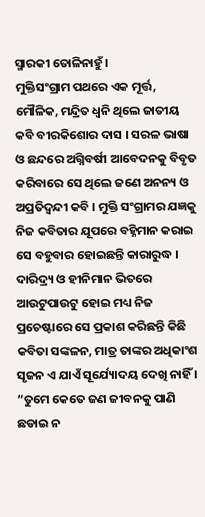ସ୍ମାରକୀ ତୋଳିନାହୁଁ ।
ମୁକ୍ତିସଂଗ୍ରାମ ପଥରେ ଏକ ମୂର୍ତ୍ତ, ମୌଳିକ, ମନ୍ଦ୍ରିତ ଧ୍ୱନି ଥିଲେ ଜାତୀୟ କବି ବୀରକିଶୋର ଦାସ । ସରଳ ଭାଷା ଓ ଛନ୍ଦରେ ଅଗ୍ନିବର୍ଷୀ ଆବେଦନକୁ ବିବୃତ କରିବାରେ ସେ ଥିଲେ ଜଣେ ଅନନ୍ୟ ଓ ଅପ୍ରତିଦ୍ଵନ୍ଦୀ କବି । ମୁକ୍ତି ସଂଗ୍ରାମର ଯଜ୍ଞକୁ ନିଜ କବିତାର ଯୂପରେ ବହ୍ନିମାନ କରାଇ ସେ ବହୁବାର ହୋଇଛନ୍ତି କାରାରୁଦ୍ଧ । ଦାରିଦ୍ର୍ୟ ଓ ହୀନିମାନ ଭିତରେ ଆଉଟୁପାଉଟୁ ହୋଇ ମଧ୍ୟ ନିଜ ପ୍ରଚେଷ୍ଟାରେ ସେ ପ୍ରକାଶ କରିଛନ୍ତି କିଛି କବିତା ସଙ୍କଳନ, ମାତ୍ର ତାଙ୍କର ଅଧିକାଂଶ ସୃଜନ ଏ ଯାଏଁ ସୂର୍ଯ୍ୟୋଦୟ ଦେଖି ନାହିଁ ।
“ତୁମେ କେତେ ଜଣ ଜୀବନକୁ ପାଣି
ଛଡାଇ ନ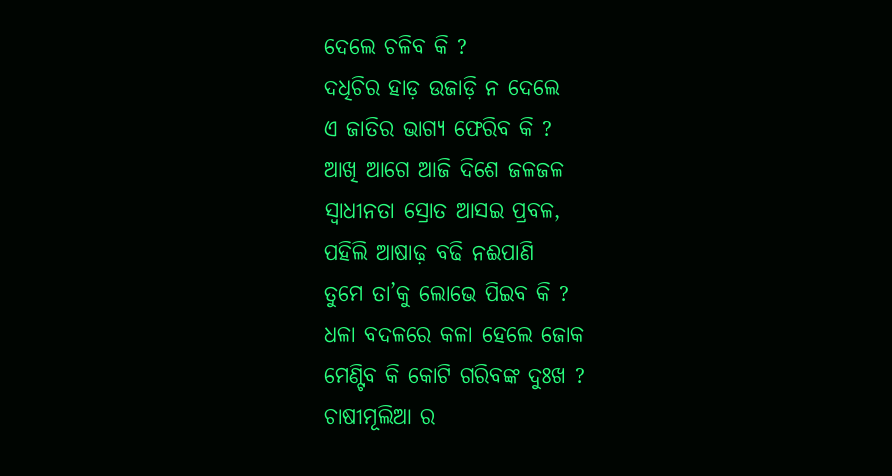ଦେଲେ ଚଳିବ କି ?
ଦଧିଚିର ହାଡ଼ ଉଜାଡ଼ି ନ ଦେଲେ
ଏ ଜାତିର ଭାଗ୍ୟ ଫେରିବ କି ?
ଆଖି ଆଗେ ଆଜି ଦିଶେ ଜଳଜଳ
ସ୍ବାଧୀନତା ସ୍ରୋତ ଆସଇ ପ୍ରବଳ,
ପହିଲି ଆଷାଢ଼ ବଢି ନଈପାଣି
ତୁମେ ତା’କୁ ଲୋଭେ ପିଇବ କି ?
ଧଳା ବଦଳରେ କଳା ହେଲେ ଜୋକ
ମେଣ୍ଟିବ କି କୋଟି ଗରିବଙ୍କ ଦୁଃଖ ?
ଚାଷୀମୂଲିଆ ର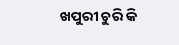ଖପୁରୀ ଚୁରି କି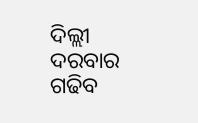ଦିଲ୍ଲୀ ଦରବାର ଗଢିବ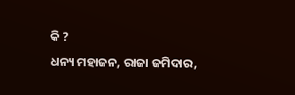କି ?
ଧନ୍ୟ ମହାଜନ, ରାଜା ଜମିଦାର,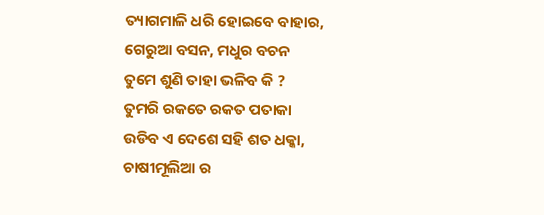ତ୍ୟାଗମାଳି ଧରି ହୋଇବେ ବାହାର,
ଗେରୁଆ ବସନ, ମଧୁର ବଚନ
ତୁମେ ଶୁଣି ତାହା ଭଳିବ କି ?
ତୁମରି ରକତେ ରକତ ପତାକା
ଉଡିବ ଏ ଦେଶେ ସହି ଶତ ଧକ୍କା,
ଚାଷୀମୂଲିଆ ର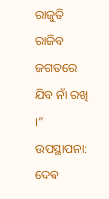ରାଜୁତି ରାଜିବ
ଜଗତରେ ଯିବ ନାଁ ରଖି ।”
ଉପସ୍ଥାପନା: ଦେଵ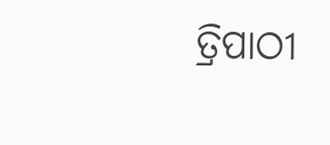ତ୍ରିପାଠୀ